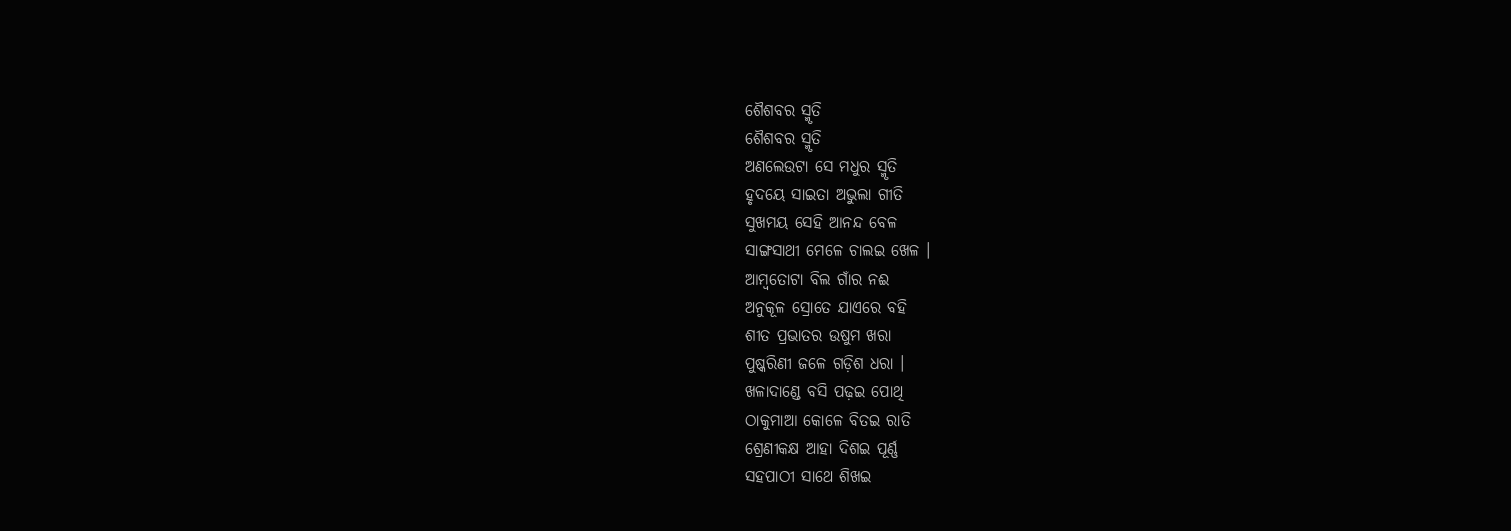ଶୈଶବର ସ୍ମୃତି
ଶୈଶବର ସ୍ମୃତି
ଅଣଲେଉଟା ସେ ମଧୁର ସ୍ମୃତି
ହୃଦୟେ ସାଇତା ଅଭୁଲା ଗୀତି
ସୁଖମୟ ସେହି ଆନନ୍ଦ ବେଳ
ସାଙ୍ଗସାଥୀ ମେଳେ ଚାଲଇ ଖେଳ ।
ଆମ୍ବତୋଟା ବିଲ ଗାଁର ନଈ
ଅନୁକୂଳ ସ୍ରୋତେ ଯାଏରେ ବହି
ଶୀତ ପ୍ରଭାତର ଉଷୁମ ଖରା
ପୁଷ୍କରିଣୀ ଜଳେ ଗଡ଼ିଶ ଧରା ।
ଖଳାଦାଣ୍ଡେ ବସି ପଢ଼ଇ ପୋଥି
ଠାକୁମାଆ କୋଳେ ବିତଇ ରାତି
ଶ୍ରେଣୀକକ୍ଷ ଆହା ଦିଶଇ ପୂର୍ଣ୍ଣ
ସହପାଠୀ ସାଥେ ଶିଖଇ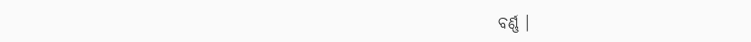ବର୍ଣ୍ଣ ।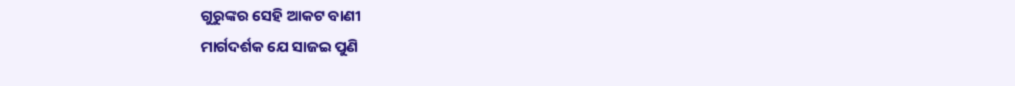ଗୁରୁଙ୍କର ସେହି ଆକଟ ବାଣୀ
ମାର୍ଗଦର୍ଶକ ଯେ ସାଜଇ ପୁଣି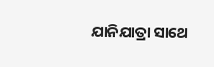ଯାନିଯାତ୍ରା ସାଥେ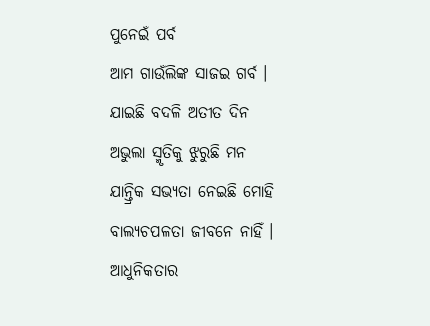ପୁନେଇଁ ପର୍ବ
ଆମ ଗାଉଁଲିଙ୍କ ସାଜଇ ଗର୍ବ ।
ଯାଇଛି ବଦଳି ଅତୀତ ଦିନ
ଅଭୁଲା ସ୍ମୃତିକୁ ଝୁରୁଛି ମନ
ଯାନ୍ତ୍ରିକ ସଭ୍ୟତା ନେଇଛି ମୋହି
ବାଲ୍ୟଚପଳତା ଜୀବନେ ନାହିଁ ।
ଆଧୁନିକତାର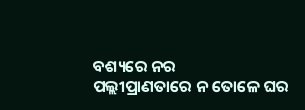ବଶ୍ୟରେ ନର
ପଲ୍ଲୀପ୍ରାଣତାରେ ନ ତୋଳେ ଘର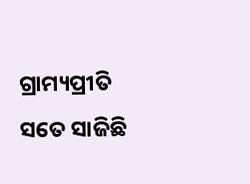ଗ୍ରାମ୍ୟପ୍ରୀତି ସତେ ସାଜିଛି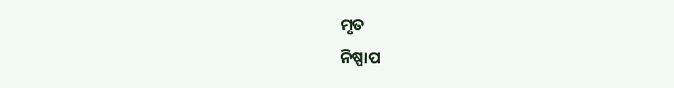ମୃତ
ନିଷ୍ପାପ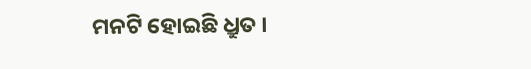ମନଟି ହୋଇଛି ଧ୍ରୁତ ।